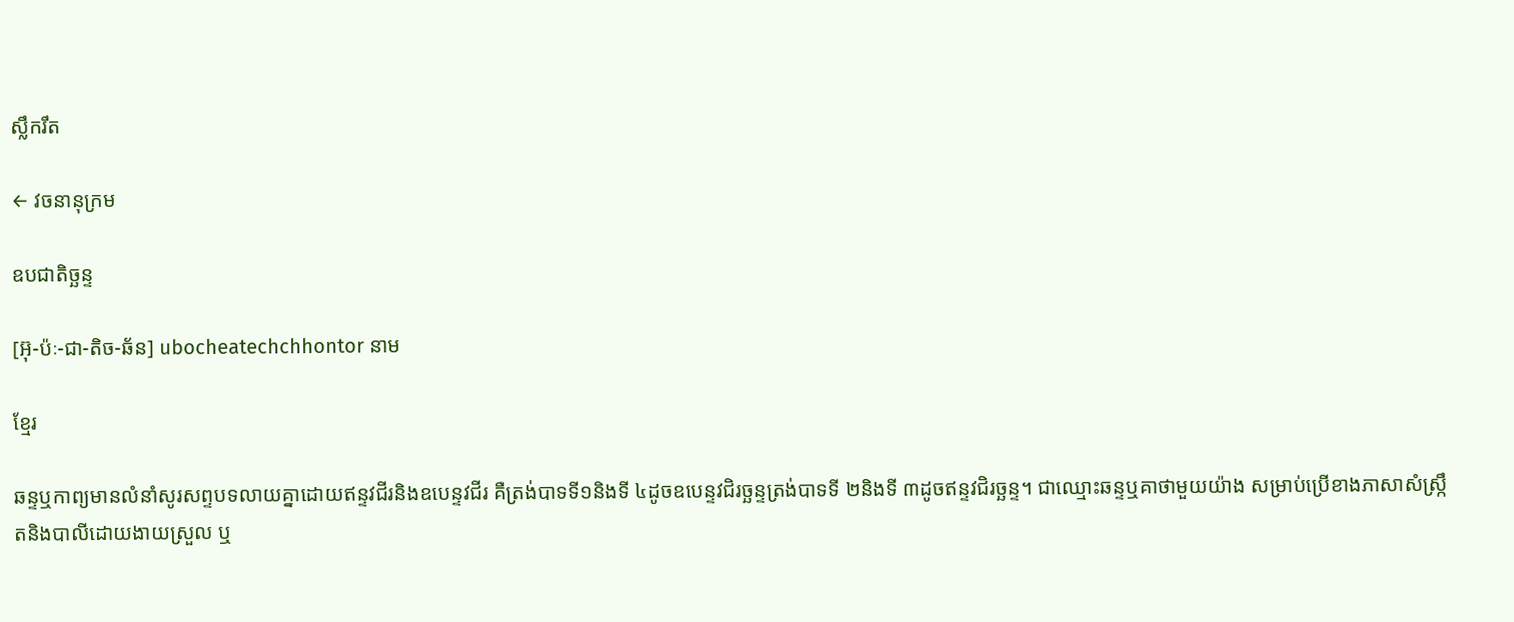ស្លឹករឹត

← វចនានុក្រម

ឧបជាតិច្ឆន្ទ

[អ៊ុ-ប៉ៈ-ជា-តិច-ឆ័ន] ubocheatechchhontor នាម

ខ្មែរ

ឆន្ទឬកាព្យមានលំនាំសូរសព្ទបទលាយគ្នាដោយឥន្ទវជីរនិងឧបេន្ទវជីរ គឺត្រង់បាទទី១និងទី ៤ដូចឧបេន្ទវជិរច្ឆន្ទត្រង់បាទទី ២និងទី ៣ដូចឥន្ទវជិរច្ឆន្ទ។ ជាឈ្មោះឆន្ទឬគាថាមួយយ៉ាង សម្រាប់ប្រើខាងភាសាសំស្ក្រឹតនិងបាលីដោយងាយស្រួល ឬ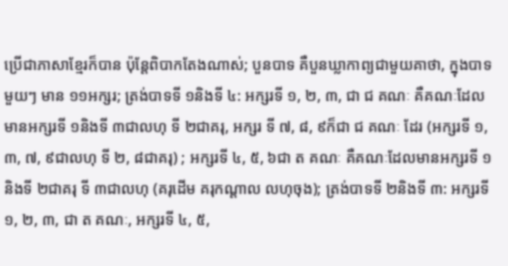ប្រើជាភាសាខ្មែរក៏បាន ប៉ុន្តែពិបាកតែងណាស់; បួនបាទ គឺបួនឃ្លាកាព្យជាមួយគាថា, ក្នុងបាទមួយៗ មាន ១១អក្សរ; ត្រង់បាទទី ១និងទី ៤: អក្សរទី ១, ២, ៣, ជា ជ គណៈ គឺគណៈដែលមានអក្សរទី ១និងទី ៣ជាលហុ ទី ២ជាគរុ, អក្សរ ទី ៧, ៨, ៩ក៏ជា ជ គណៈ ដែរ (អក្សរទី ១, ៣, ៧, ៩ជាលហុ ទី ២, ៨ជាគរុ) ; អក្សរទី ៤, ៥, ៦ជា ត គណៈ គឺគណៈដែលមានអក្សរទី ១និងទី ២ជាគរុ ទី ៣ជាលហុ (គរុដើម គរុកណ្ដាល លហុចុង); ត្រង់បាទទី ២និងទី ៣: អក្សរទី ១, ២, ៣, ជា ត គណៈ, អក្សរទី ៤, ៥,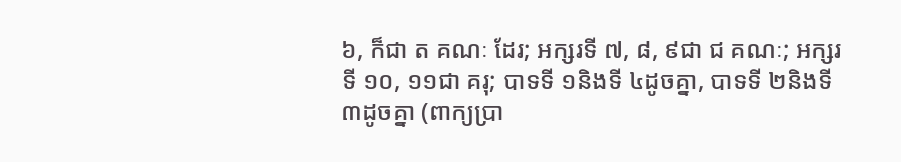៦, ក៏ជា ត គណៈ ដែរ; អក្សរទី ៧, ៨, ៩ជា ជ គណៈ; អក្សរទី ១០, ១១ជា គរុ; បាទទី ១និងទី ៤ដូចគ្នា, បាទទី ២និងទី ៣ដូចគ្នា (ពាក្យប្រា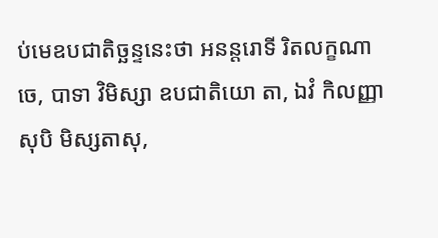ប់មេឧបជាតិច្ឆន្ទនេះថា អនន្តរោទី រិតលក្ខណាចេ, បាទា វិមិស្សា ឧបជាតិយោ តា, ឯវំ កិលញ្ញាសុបិ មិស្សតាសុ,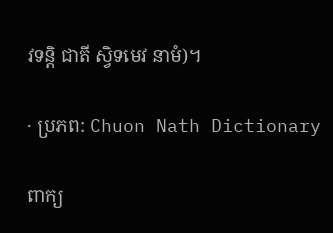វទន្តិ ជាតី ស្វិទមេវ នាមំ)។

· ប្រភព: Chuon Nath Dictionary

ពាក្យ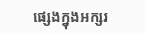ផ្សេងក្នុងអក្សរ